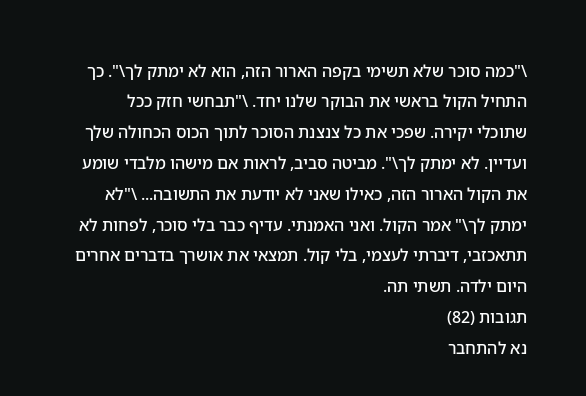\"כמה סוכר שלא תשימי בקפה הארור הזה, הוא לא ימתק לך\". כך התחיל הקול בראשי את הבוקר שלנו יחד. \"תבחשי חזק ככל שתוכלי יקירה. שפכי את כל צנצנת הסוכר לתוך הכוס הכחולה שלך ועדיין. לא ימתק לך\". מביטה סביב, לראות אם מישהו מלבדי שומע את הקול הארור הזה, כאילו שאני לא יודעת את התשובה... \"לא ימתק לך\" אמר הקול. ואני האמנתי. עדיף כבר בלי סוכר, לפחות לא תתאכזבי, דיברתי לעצמי, בלי קול. תמצאי את אושרך בדברים אחרים היום ילדה. תשתי תה.
תגובות (82)
נא להתחבר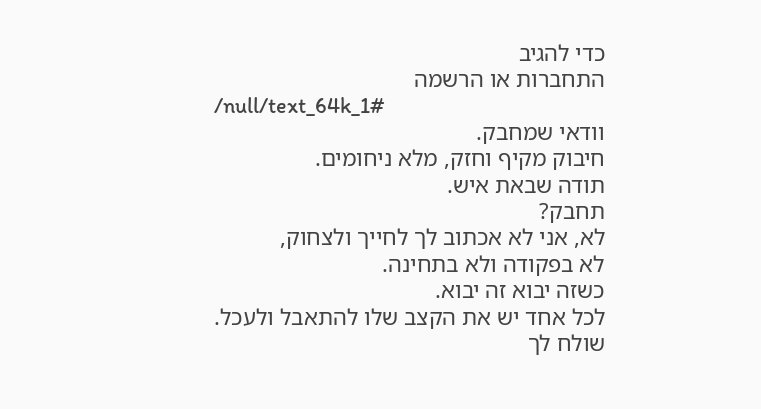כדי להגיב
התחברות או הרשמה
/null/text_64k_1#
וודאי שמחבק.
חיבוק מקיף וחזק, מלא ניחומים.
תודה שבאת איש.
תחבק?
לא, אני לא אכתוב לך לחייך ולצחוק,
לא בפקודה ולא בתחינה.
כשזה יבוא זה יבוא.
לכל אחד יש את הקצב שלו להתאבל ולעכל.
שולח לך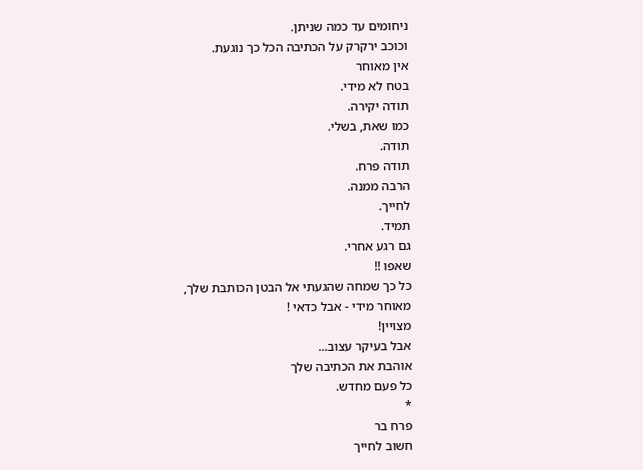ניחומים עד כמה שניתן.
וכוכב ירקרק על הכתיבה הכל כך נוגעת.
אין מאוחר
בטח לא מידי.
תודה יקירה.
כמו שאת, בשלי.
תודה.
תודה פרח.
הרבה ממנה.
לחייך.
תמיד.
גם רגע אחרי.
שאפו !!
כל כך שמחה שהגעתי אל הבטן הכותבת שלך,
מאוחר מידי - אבל כדאי !
מצויין!
אבל בעיקר עצוב...
אוהבת את הכתיבה שלך
כל פעם מחדש.
*
פרח בר
חשוב לחייך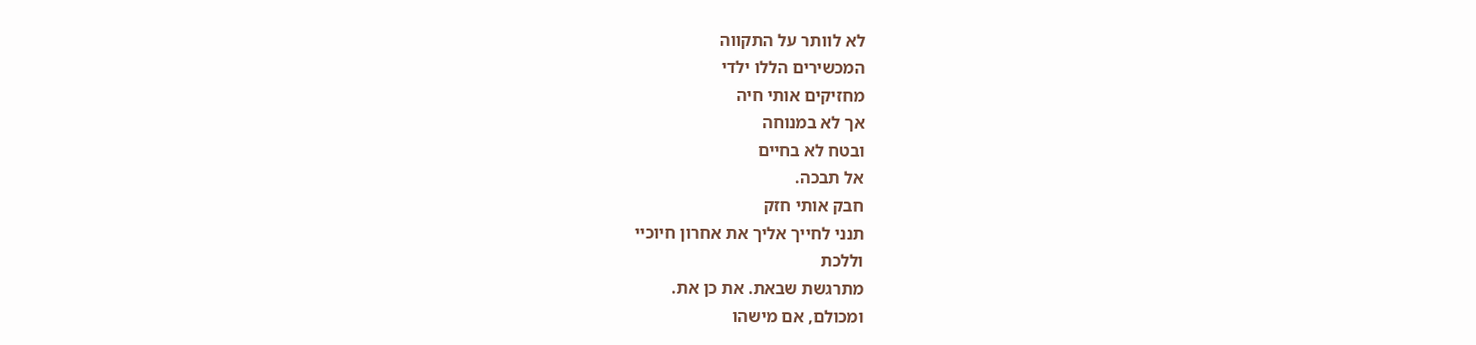לא לוותר על התקווה
המכשירים הללו ילדי
מחזיקים אותי חיה
אך לא במנוחה
ובטח לא בחיים
אל תבכה.
חבק אותי חזק
תנני לחייך אליך את אחרון חיוכיי
וללכת
מתרגשת שבאת. את כן את.
ומכולם, אם מישהו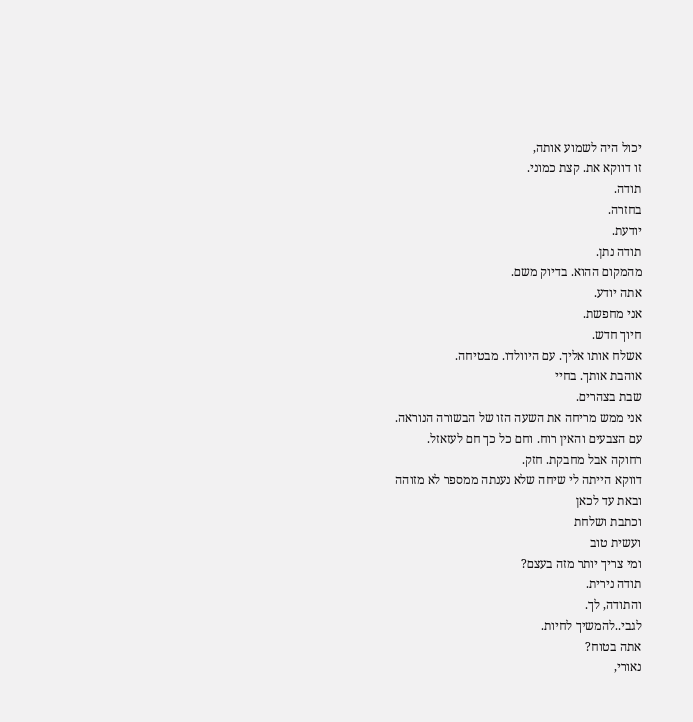יכול היה לשמוע אותה,
זו דווקא את. קצת כמוני.
תודה.
בחזרה.
יודעת.
תודה נתן.
מהמקום ההוא. בדיוק משם.
אתה יודע.
אני מחפשת.
חיוך חדש.
אשלח אותו אליך. עם היוולדו. מבטיחה.
אוהבת אותך. בחיי
שבת בצהרים.
אני ממש מריחה את השעה הזו של הבשורה הנוראה.
עם הצבעים והאין רוח. וחם כל כך חם לעזאזל.
רחוקה אבל מחבקת. חזק.
דווקא הייתה לי שיחה שלא נענתה ממספר לא מזוהה
ובאת עד לכאן
וכתבת ושלחת
ועשית טוב
ומי צריך יותר מזה בעצם?
תודה נירית.
והתודה, לך.
לגבי..להמשיך לחיות.
אתה בטוח?
נאורי,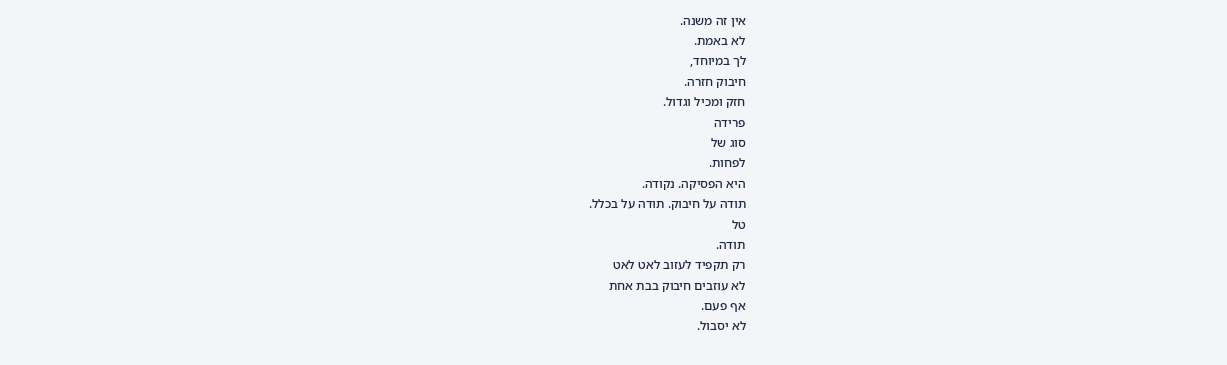אין זה משנה.
לא באמת.
לך במיוחד,
חיבוק חזרה.
חזק ומכיל וגדול.
פרידה
סוג של
לפחות.
היא הפסיקה. נקודה.
תודה על חיבוק. תודה על בכלל.
טל
תודה.
רק תקפיד לעזוב לאט לאט
לא עוזבים חיבוק בבת אחת
אף פעם.
לא יסבול.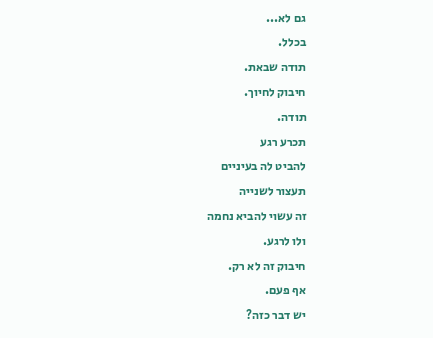גם לא...
בכלל.
תודה שבאת.
חיבוק לחיוך.
תודה.
תכרע רגע
להביט לה בעיניים
תעצור לשנייה
זה עשוי להביא נחמה
ולו לרגע.
חיבוק זה לא רק.
אף פעם.
יש דבר כזה?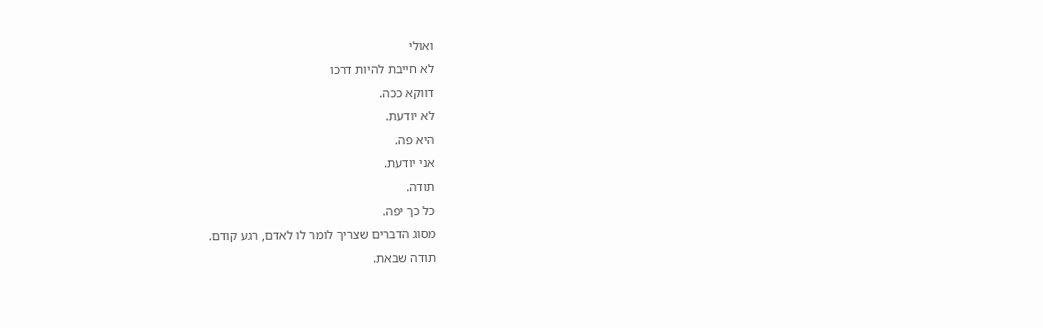ואולי
לא חייבת להיות דרכו
דווקא ככה.
לא יודעת.
היא פה.
אני יודעת.
תודה.
כל כך יפה.
מסוג הדברים שצריך לומר לו לאדם, רגע קודם.
תודה שבאת.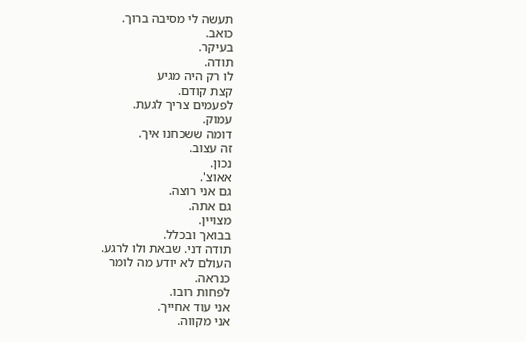תעשה לי מסיבה ברוך.
כואב.
בעיקר.
תודה.
לו רק היה מגיע
קצת קודם.
לפעמים צריך לגעת.
עמוק.
דומה ששכחנו איך.
זה עצוב.
נכון.
אאוצ'.
גם אני רוצה.
גם אתה.
מצויין.
בבואך ובכלל.
תודה דני. שבאת ולו לרגע.
העולם לא יודע מה לומר
כנראה.
לפחות רובו.
אני עוד אחייך.
אני מקווה.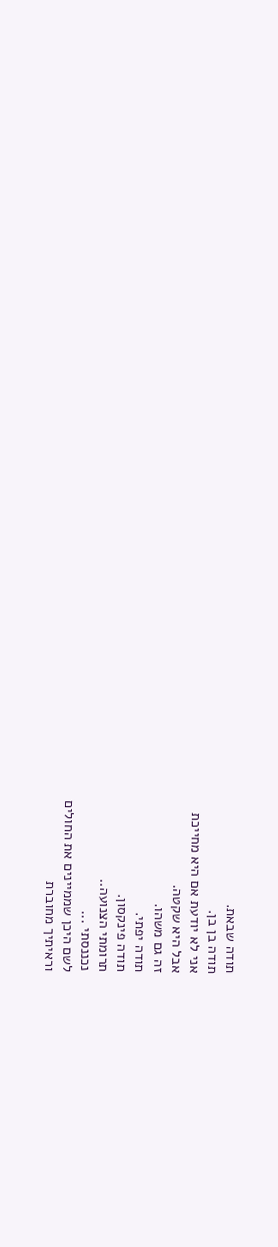תודה שבאת.
תודה בן בן.
אני לא יודעת אם היא מחייכת
אבל היא שקטה.
זה גם משהו.
תודה יפתי.
תודה פינקסון.
תרומתי הצנועה..
נכננסתי ...
לשם היכן שממיינים את החולים
וראיתיך מחוברת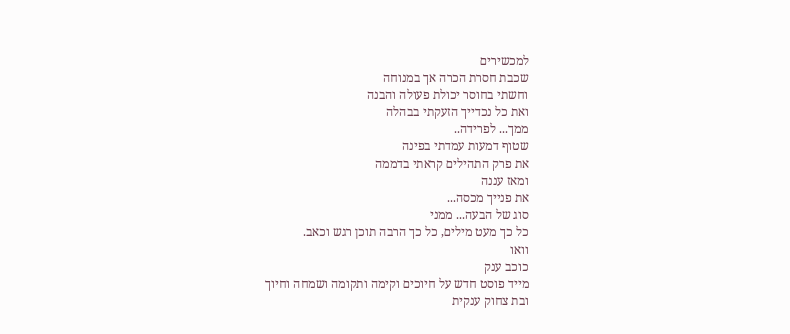למכשירים
שכבת חסרת הכרה אך במנוחה
וחשתי בחוסר יכולת פעולה והבנה
ואת כל נכדייך הזעקתי בבהלה
ממך... לפרידה..
שטוף דמעות עמדתי בפינה
את פרק התהילים קראתי בדממה
ומאז עננה
את פנייך מכסה...
סוג של הבעה... ממני
כל כך מעט מילים, כל כך הרבה תוכן רגש וכאב.
וואו
כוכב ענק
מייד פוסט חדש על חיוכים וקימה ותקומה ושמחה וחיוך
ובת צחוק ענקית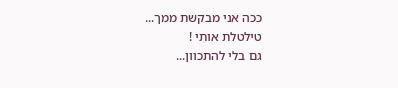ככה אני מבקשת ממך...
טילטלת אותי !
גם בלי להתכוון...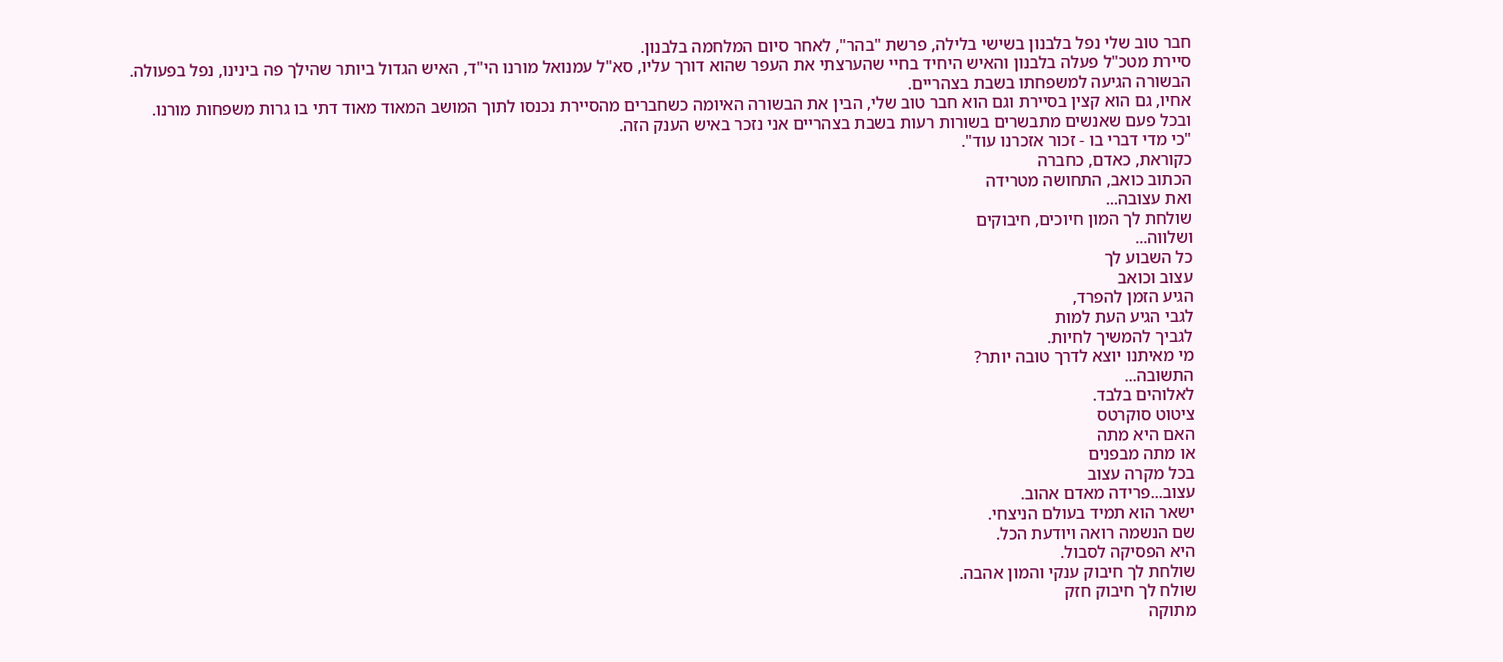חבר טוב שלי נפל בלבנון בשישי בלילה, פרשת "בהר", לאחר סיום המלחמה בלבנון.
סיירת מטכ"ל פעלה בלבנון והאיש היחיד בחיי שהערצתי את העפר שהוא דורך עליו, סא"ל עמנואל מורנו הי"ד, האיש הגדול ביותר שהילך פה בינינו, נפל בפעולה.
הבשורה הגיעה למשפחתו בשבת בצהריים.
אחיו, גם הוא קצין בסיירת וגם הוא חבר טוב שלי, הבין את הבשורה האיומה כשחברים מהסיירת נכנסו לתוך המושב המאוד מאוד דתי בו גרות משפחות מורנו.
ובכל פעם שאנשים מתבשרים בשורות רעות בשבת בצהריים אני נזכר באיש הענק הזה.
"כי מדי דברי בו - זכור אזכרנו עוד".
כקוראת, כאדם, כחברה
הכתוב כואב, התחושה מטרידה
ואת עצובה...
שולחת לך המון חיוכים, חיבוקים
ושלווה...
כל השבוע לך
עצוב וכואב
הגיע הזמן להפרד,
לגבי הגיע העת למות
לגביך להמשיך לחיות.
מי מאיתנו יוצא לדרך טובה יותר?
התשובה...
לאלוהים בלבד.
ציטוט סוקרטס
האם היא מתה
או מתה מבפנים
בכל מקרה עצוב
עצוב...פרידה מאדם אהוב.
ישאר הוא תמיד בעולם הניצחי.
שם הנשמה רואה ויודעת הכל.
היא הפסיקה לסבול.
שולחת לך חיבוק ענקי והמון אהבה.
שולח לך חיבוק חזק
מתוקה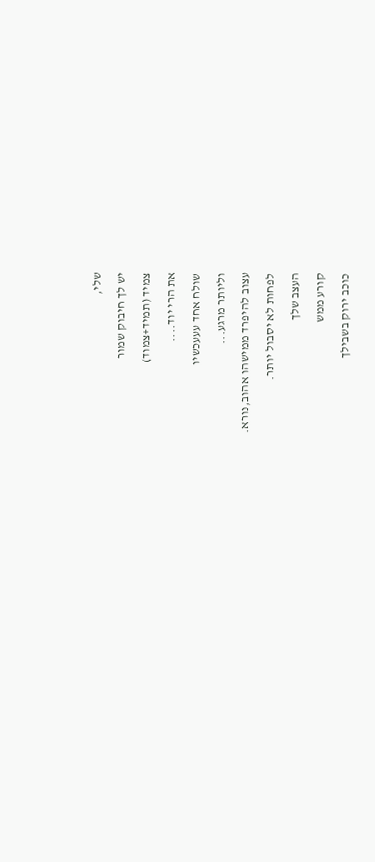שלי,
יש לך חיבוק שמור
צמיד (תמיד+צמוד)
את הרי יוד....
שולח אחד עעעכשיו
וליותר מרגע...
עצוב להיפרד ממישהו אהוב,נורא.
לפחות לא יסבול יותר.
העצב שלך
קורע ממש
כוכב ירוק בשבילך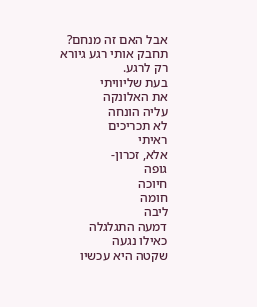אבל האם זה מנחם?
תחבק אותי רגע גיורא
רק לרגע.
בעת שליוויתי
את האלונקה
עליה הונחה
לא תכריכים
ראיתי
אלא, זכרון-
גופה
חיוכה
חומה
ליבה
דמעה התגלגלה
כאילו נגעה
שקטה היא עכשיו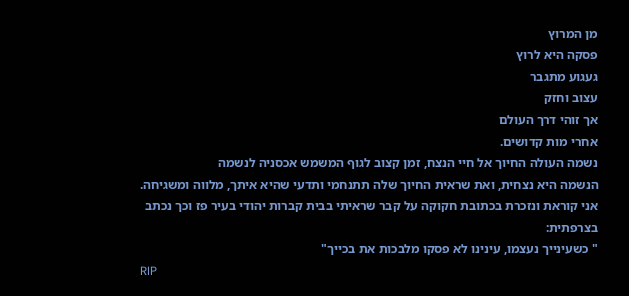מן המרוץ
פסקה היא לרוץ
געגוע מתגבר
עצוב וחזק
אך זוהי דרך העולם
אחרי מות קדושים.
נשמה העולה החיוך אל חיי הנצח, זמן קצוב לגוף המשמש אכסניה לנשמה
הנשמה היא נצחית, ואת שראית החיוך שלה תתנחמי ותדעי שהיא איתך, מלווה ומשגיחה.
אני קוראת ונזכרת בכתובת חקוקה על קבר שראיתי בבית קברות יהודי בעיר פז וכך נכתב בצרפתית:
" כשעינייך נעצמו, עינינו לא פסקו מלבכות את בכייך"
RIP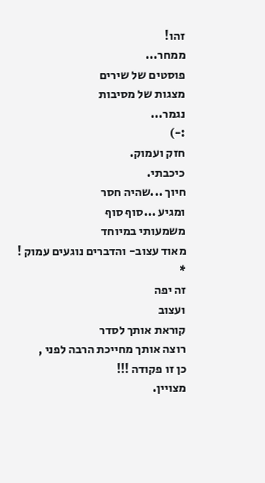זהו!
ממחר...
פוסטים של שירים
מצגות של מסיבות
נגמר...
:-)
חזק ועמוק.
כיכבתי.
חיוך ...שהיה חסר
ומגיע ...סוף סוף
משמעותי במיוחד
מאוד עצוב- והדברים נוגעים עמוק !
*
זה יפה
ועצוב
קוראת אותך לסדר
רוצה אותך מחייכת הרבה לפני ,
כן זו פקודה !!!
מצויין.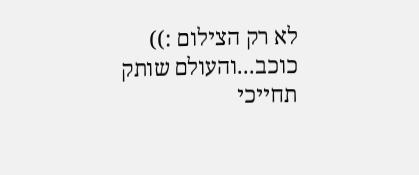לא רק הצילום :))
כוכב...והעולם שותק
תחייכי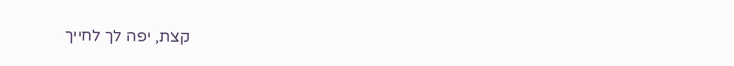קצת, יפה לך לחייך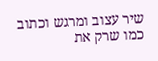שיר עצוב ומרגש וכתוב כמו שרק את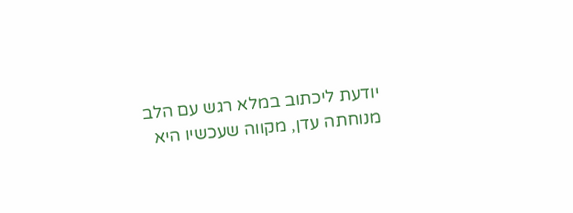יודעת ליכתוב במלא רגש עם הלב
מנוחתה עדן, מקווה שעכשיו היא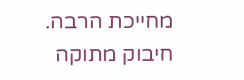מחייכת הרבה.
חיבוק מתוקה